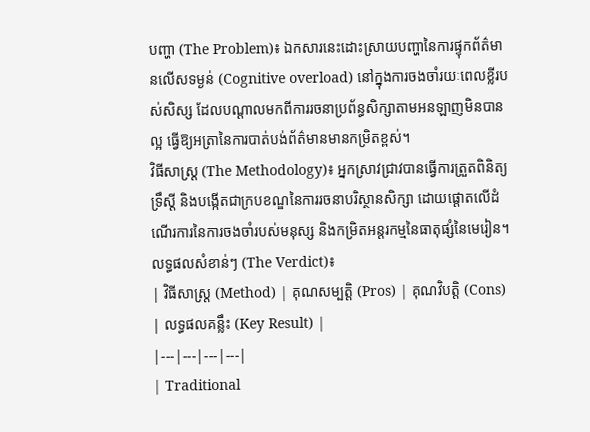បញ្ហា (The Problem)៖ ឯកសារនេះដោះស្រាយបញ្ហានៃការផ្ទុកព័ត៌មានលើសទម្ងន់ (Cognitive overload) នៅក្នុងការចងចាំរយៈពេលខ្លីរបស់សិស្ស ដែលបណ្តាលមកពីការរចនាប្រព័ន្ធសិក្សាតាមអនឡាញមិនបានល្អ ធ្វើឱ្យអត្រានៃការបាត់បង់ព័ត៌មានមានកម្រិតខ្ពស់។
វិធីសាស្ត្រ (The Methodology)៖ អ្នកស្រាវជ្រាវបានធ្វើការត្រួតពិនិត្យទ្រឹស្តី និងបង្កើតជាក្របខណ្ឌនៃការរចនាបរិស្ថានសិក្សា ដោយផ្តោតលើដំណើរការនៃការចងចាំរបស់មនុស្ស និងកម្រិតអន្តរកម្មនៃធាតុផ្សំនៃមេរៀន។
លទ្ធផលសំខាន់ៗ (The Verdict)៖
| វិធីសាស្ត្រ (Method) | គុណសម្បត្តិ (Pros) | គុណវិបត្តិ (Cons) | លទ្ធផលគន្លឹះ (Key Result) |
|---|---|---|---|
| Traditional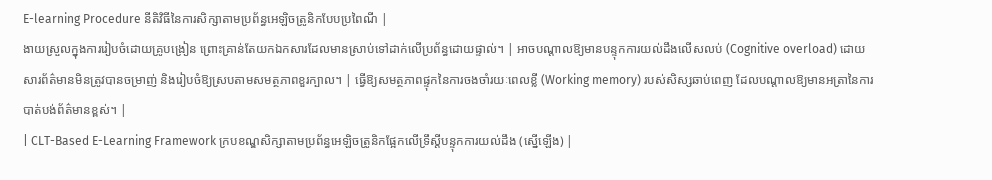E-learning Procedure នីតិវិធីនៃការសិក្សាតាមប្រព័ន្ធអេឡិចត្រូនិកបែបប្រពៃណី |
ងាយស្រួលក្នុងការរៀបចំដោយគ្រូបង្រៀន ព្រោះគ្រាន់តែយកឯកសារដែលមានស្រាប់ទៅដាក់លើប្រព័ន្ធដោយផ្ទាល់។ | អាចបណ្តាលឱ្យមានបន្ទុកការយល់ដឹងលើសលប់ (Cognitive overload) ដោយសារព័ត៌មានមិនត្រូវបានចម្រាញ់ និងរៀបចំឱ្យស្របតាមសមត្ថភាពខួរក្បាល។ | ធ្វើឱ្យសមត្ថភាពផ្ទុកនៃការចងចាំរយៈពេលខ្លី (Working memory) របស់សិស្សឆាប់ពេញ ដែលបណ្តាលឱ្យមានអត្រានៃការបាត់បង់ព័ត៌មានខ្ពស់។ |
| CLT-Based E-Learning Framework ក្របខណ្ឌសិក្សាតាមប្រព័ន្ធអេឡិចត្រូនិកផ្អែកលើទ្រឹស្តីបន្ទុកការយល់ដឹង (ស្នើឡើង) |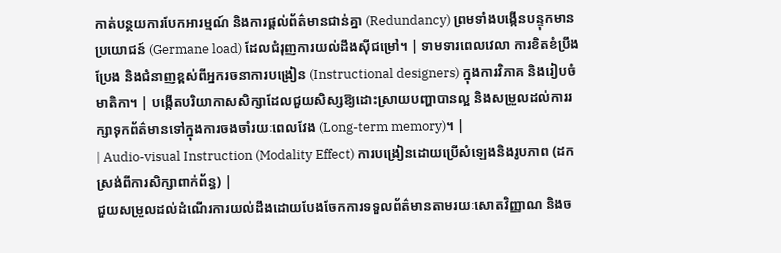កាត់បន្ថយការបែកអារម្មណ៍ និងការផ្តល់ព័ត៌មានជាន់គ្នា (Redundancy) ព្រមទាំងបង្កើនបន្ទុកមានប្រយោជន៍ (Germane load) ដែលជំរុញការយល់ដឹងស៊ីជម្រៅ។ | ទាមទារពេលវេលា ការខិតខំប្រឹងប្រែង និងជំនាញខ្ពស់ពីអ្នករចនាការបង្រៀន (Instructional designers) ក្នុងការវិភាគ និងរៀបចំមាតិកា។ | បង្កើតបរិយាកាសសិក្សាដែលជួយសិស្សឱ្យដោះស្រាយបញ្ហាបានល្អ និងសម្រួលដល់ការរក្សាទុកព័ត៌មានទៅក្នុងការចងចាំរយៈពេលវែង (Long-term memory)។ |
| Audio-visual Instruction (Modality Effect) ការបង្រៀនដោយប្រើសំឡេងនិងរូបភាព (ដកស្រង់ពីការសិក្សាពាក់ព័ន្ធ) |
ជួយសម្រួលដល់ដំណើរការយល់ដឹងដោយបែងចែកការទទួលព័ត៌មានតាមរយៈសោតវិញ្ញាណ និងច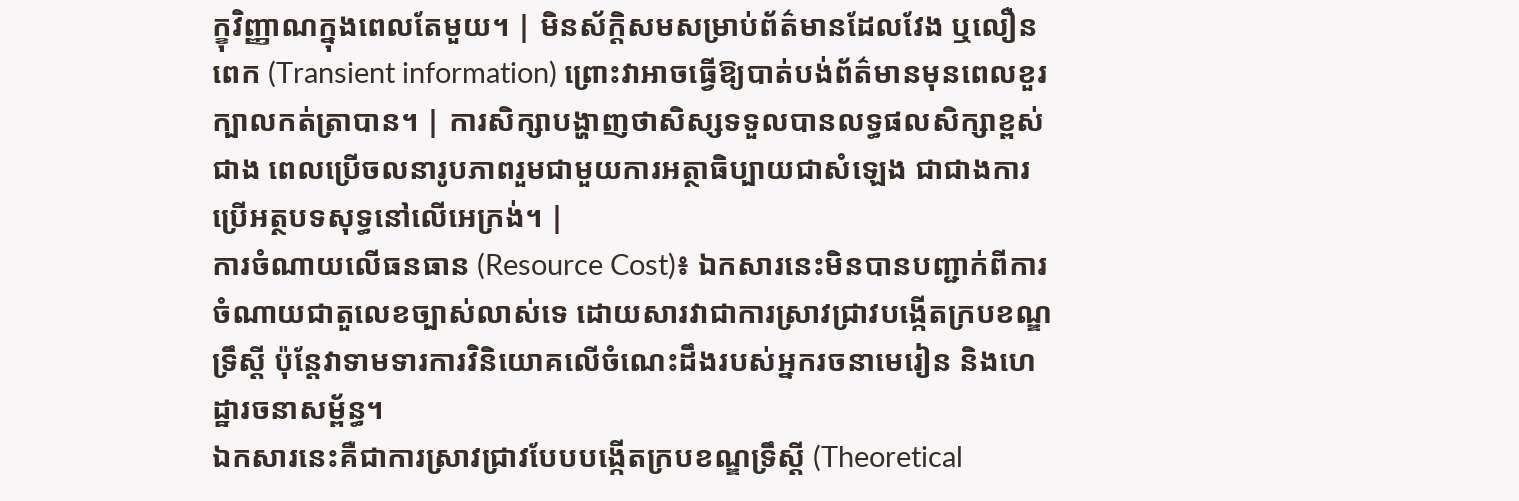ក្ខុវិញ្ញាណក្នុងពេលតែមួយ។ | មិនស័ក្តិសមសម្រាប់ព័ត៌មានដែលវែង ឬលឿនពេក (Transient information) ព្រោះវាអាចធ្វើឱ្យបាត់បង់ព័ត៌មានមុនពេលខួរក្បាលកត់ត្រាបាន។ | ការសិក្សាបង្ហាញថាសិស្សទទួលបានលទ្ធផលសិក្សាខ្ពស់ជាង ពេលប្រើចលនារូបភាពរួមជាមួយការអត្ថាធិប្បាយជាសំឡេង ជាជាងការប្រើអត្ថបទសុទ្ធនៅលើអេក្រង់។ |
ការចំណាយលើធនធាន (Resource Cost)៖ ឯកសារនេះមិនបានបញ្ជាក់ពីការចំណាយជាតួលេខច្បាស់លាស់ទេ ដោយសារវាជាការស្រាវជ្រាវបង្កើតក្របខណ្ឌទ្រឹស្តី ប៉ុន្តែវាទាមទារការវិនិយោគលើចំណេះដឹងរបស់អ្នករចនាមេរៀន និងហេដ្ឋារចនាសម្ព័ន្ធ។
ឯកសារនេះគឺជាការស្រាវជ្រាវបែបបង្កើតក្របខណ្ឌទ្រឹស្តី (Theoretical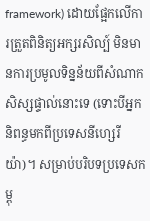framework) ដោយផ្អែកលើការត្រួតពិនិត្យអក្សរសិល្ប៍ មិនមានការប្រមូលទិន្នន័យពីសំណាកសិស្សផ្ទាល់នោះទេ (ទោះបីអ្នកនិពន្ធមកពីប្រទេសនីហ្សេរីយ៉ា)។ សម្រាប់បរិបទប្រទេសកម្ពុ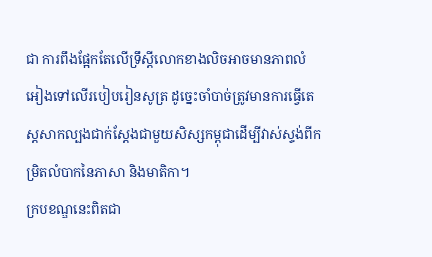ជា ការពឹងផ្អែកតែលើទ្រឹស្តីលោកខាងលិចអាចមានភាពលំអៀងទៅលើរបៀបរៀនសូត្រ ដូច្នេះចាំបាច់ត្រូវមានការធ្វើតេស្តសាកល្បងជាក់ស្តែងជាមួយសិស្សកម្ពុជាដើម្បីវាស់ស្ទង់ពីកម្រិតលំបាកនៃភាសា និងមាតិកា។
ក្របខណ្ឌនេះពិតជា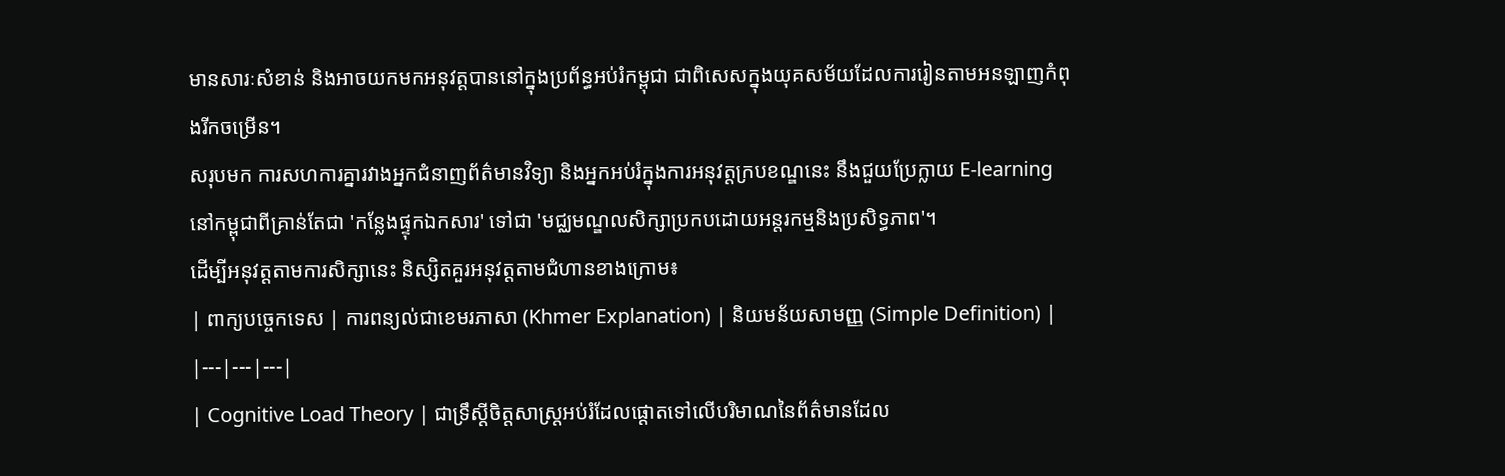មានសារៈសំខាន់ និងអាចយកមកអនុវត្តបាននៅក្នុងប្រព័ន្ធអប់រំកម្ពុជា ជាពិសេសក្នុងយុគសម័យដែលការរៀនតាមអនឡាញកំពុងរីកចម្រើន។
សរុបមក ការសហការគ្នារវាងអ្នកជំនាញព័ត៌មានវិទ្យា និងអ្នកអប់រំក្នុងការអនុវត្តក្របខណ្ឌនេះ នឹងជួយប្រែក្លាយ E-learning នៅកម្ពុជាពីគ្រាន់តែជា 'កន្លែងផ្ទុកឯកសារ' ទៅជា 'មជ្ឈមណ្ឌលសិក្សាប្រកបដោយអន្តរកម្មនិងប្រសិទ្ធភាព'។
ដើម្បីអនុវត្តតាមការសិក្សានេះ និស្សិតគួរអនុវត្តតាមជំហានខាងក្រោម៖
| ពាក្យបច្ចេកទេស | ការពន្យល់ជាខេមរភាសា (Khmer Explanation) | និយមន័យសាមញ្ញ (Simple Definition) |
|---|---|---|
| Cognitive Load Theory | ជាទ្រឹស្តីចិត្តសាស្ត្រអប់រំដែលផ្តោតទៅលើបរិមាណនៃព័ត៌មានដែល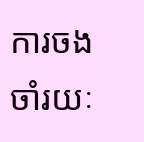ការចងចាំរយៈ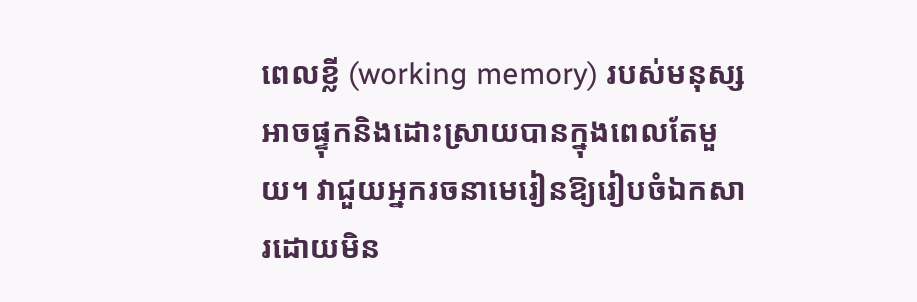ពេលខ្លី (working memory) របស់មនុស្សអាចផ្ទុកនិងដោះស្រាយបានក្នុងពេលតែមួយ។ វាជួយអ្នករចនាមេរៀនឱ្យរៀបចំឯកសារដោយមិន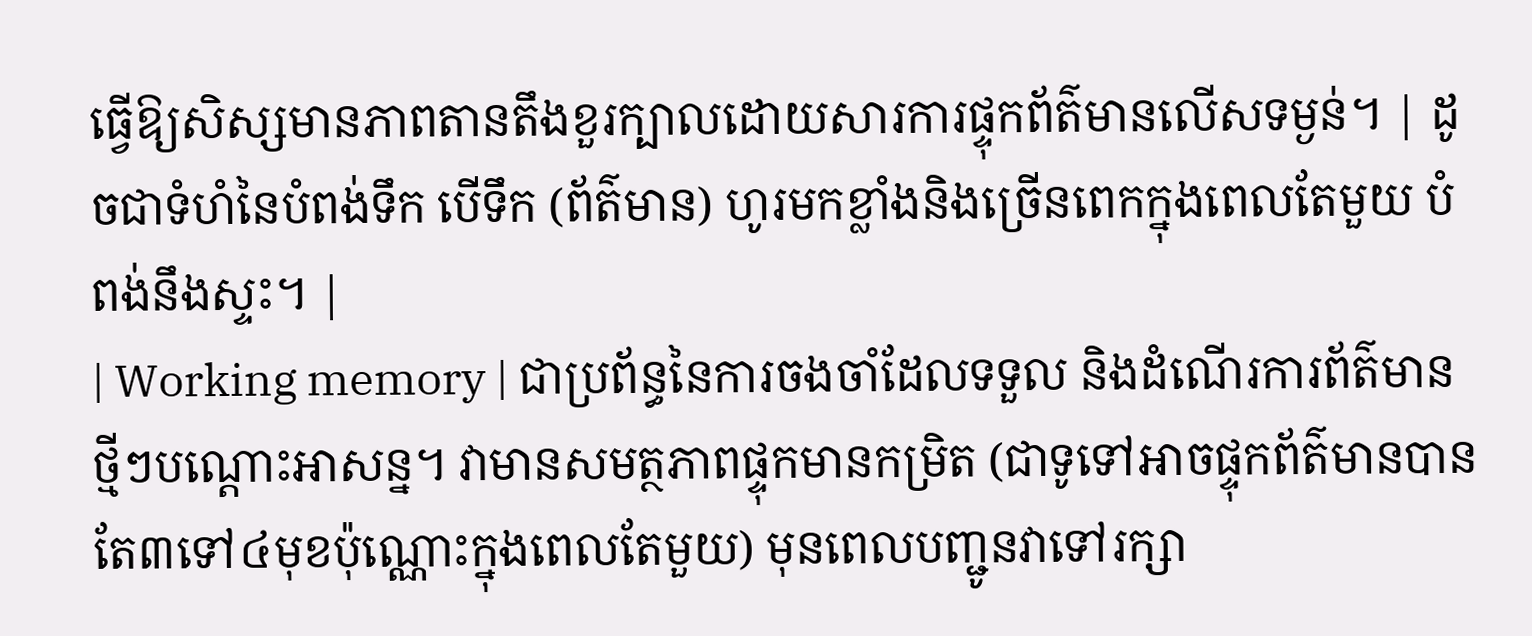ធ្វើឱ្យសិស្សមានភាពតានតឹងខួរក្បាលដោយសារការផ្ទុកព័ត៌មានលើសទម្ងន់។ | ដូចជាទំហំនៃបំពង់ទឹក បើទឹក (ព័ត៌មាន) ហូរមកខ្លាំងនិងច្រើនពេកក្នុងពេលតែមួយ បំពង់នឹងស្ទះ។ |
| Working memory | ជាប្រព័ន្ធនៃការចងចាំដែលទទួល និងដំណើរការព័ត៌មានថ្មីៗបណ្តោះអាសន្ន។ វាមានសមត្ថភាពផ្ទុកមានកម្រិត (ជាទូទៅអាចផ្ទុកព័ត៌មានបានតែ៣ទៅ៤មុខប៉ុណ្ណោះក្នុងពេលតែមួយ) មុនពេលបញ្ជូនវាទៅរក្សា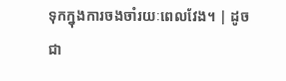ទុកក្នុងការចងចាំរយៈពេលវែង។ | ដូចជា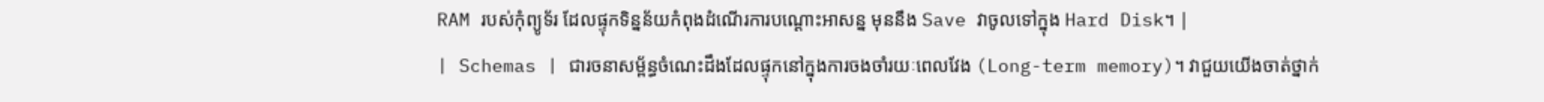RAM របស់កុំព្យូទ័រ ដែលផ្ទុកទិន្នន័យកំពុងដំណើរការបណ្តោះអាសន្ន មុននឹង Save វាចូលទៅក្នុង Hard Disk។ |
| Schemas | ជារចនាសម្ព័ន្ធចំណេះដឹងដែលផ្ទុកនៅក្នុងការចងចាំរយៈពេលវែង (Long-term memory)។ វាជួយយើងចាត់ថ្នាក់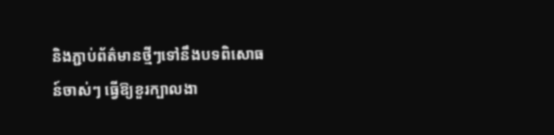និងភ្ជាប់ព័ត៌មានថ្មីៗទៅនឹងបទពិសោធន៍ចាស់ៗ ធ្វើឱ្យខួរក្បាលងា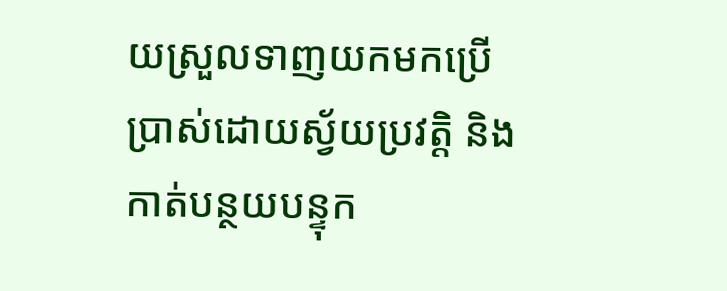យស្រួលទាញយកមកប្រើប្រាស់ដោយស្វ័យប្រវត្តិ និងកាត់បន្ថយបន្ទុក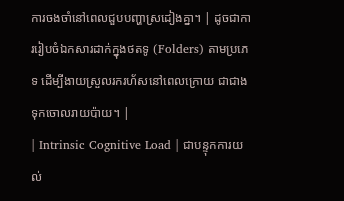ការចងចាំនៅពេលជួបបញ្ហាស្រដៀងគ្នា។ | ដូចជាការរៀបចំឯកសារដាក់ក្នុងថតទូ (Folders) តាមប្រភេទ ដើម្បីងាយស្រួលរករហ័សនៅពេលក្រោយ ជាជាងទុកចោលរាយប៉ាយ។ |
| Intrinsic Cognitive Load | ជាបន្ទុកការយល់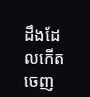ដឹងដែលកើតចេញ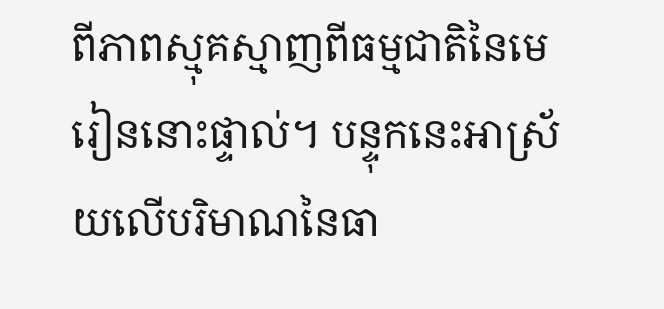ពីភាពស្មុគស្មាញពីធម្មជាតិនៃមេរៀននោះផ្ទាល់។ បន្ទុកនេះអាស្រ័យលើបរិមាណនៃធា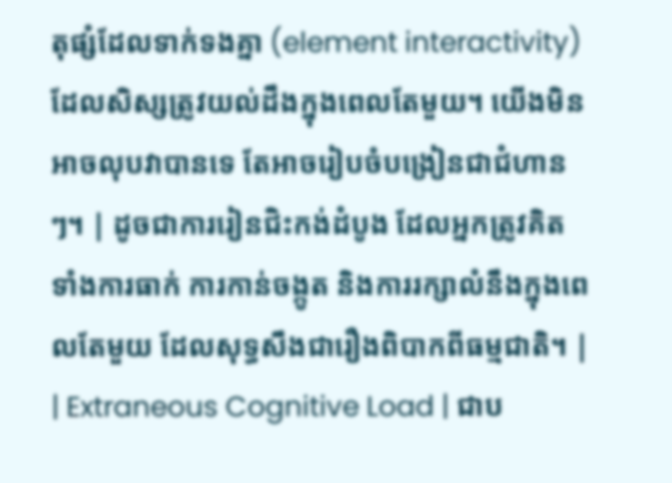តុផ្សំដែលទាក់ទងគ្នា (element interactivity) ដែលសិស្សត្រូវយល់ដឹងក្នុងពេលតែមួយ។ យើងមិនអាចលុបវាបានទេ តែអាចរៀបចំបង្រៀនជាជំហានៗ។ | ដូចជាការរៀនជិះកង់ដំបូង ដែលអ្នកត្រូវគិតទាំងការធាក់ ការកាន់ចង្កូត និងការរក្សាលំនឹងក្នុងពេលតែមួយ ដែលសុទ្ធសឹងជារឿងពិបាកពីធម្មជាតិ។ |
| Extraneous Cognitive Load | ជាប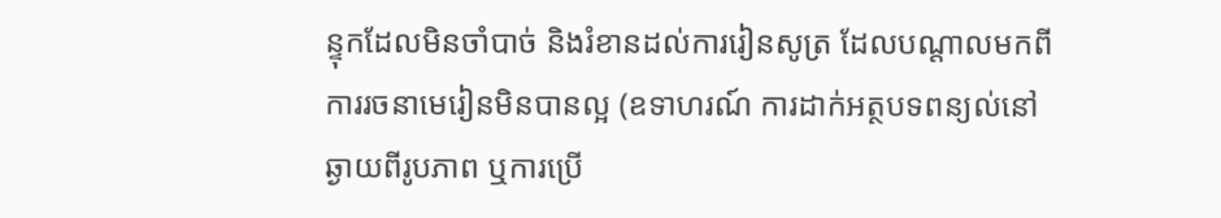ន្ទុកដែលមិនចាំបាច់ និងរំខានដល់ការរៀនសូត្រ ដែលបណ្តាលមកពីការរចនាមេរៀនមិនបានល្អ (ឧទាហរណ៍ ការដាក់អត្ថបទពន្យល់នៅឆ្ងាយពីរូបភាព ឬការប្រើ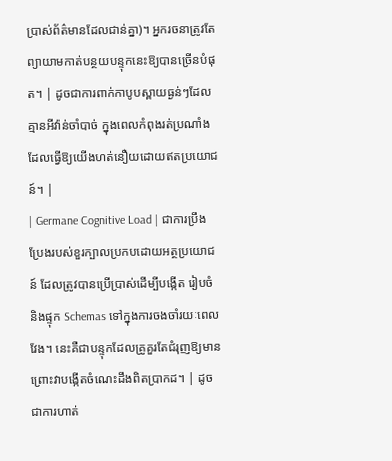ប្រាស់ព័ត៌មានដែលជាន់គ្នា)។ អ្នករចនាត្រូវតែព្យាយាមកាត់បន្ថយបន្ទុកនេះឱ្យបានច្រើនបំផុត។ | ដូចជាការពាក់កាបូបស្ពាយធ្ងន់ៗដែលគ្មានអីវ៉ាន់ចាំបាច់ ក្នុងពេលកំពុងរត់ប្រណាំង ដែលធ្វើឱ្យយើងហត់នឿយដោយឥតប្រយោជន៍។ |
| Germane Cognitive Load | ជាការប្រឹងប្រែងរបស់ខួរក្បាលប្រកបដោយអត្ថប្រយោជន៍ ដែលត្រូវបានប្រើប្រាស់ដើម្បីបង្កើត រៀបចំ និងផ្ទុក Schemas ទៅក្នុងការចងចាំរយៈពេលវែង។ នេះគឺជាបន្ទុកដែលគ្រូគួរតែជំរុញឱ្យមាន ព្រោះវាបង្កើតចំណេះដឹងពិតប្រាកដ។ | ដូចជាការហាត់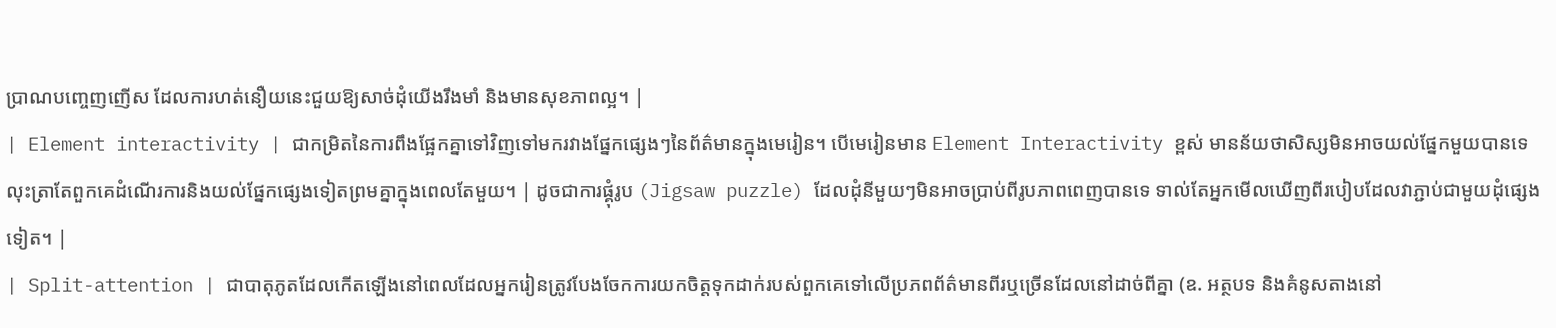ប្រាណបញ្ចេញញើស ដែលការហត់នឿយនេះជួយឱ្យសាច់ដុំយើងរឹងមាំ និងមានសុខភាពល្អ។ |
| Element interactivity | ជាកម្រិតនៃការពឹងផ្អែកគ្នាទៅវិញទៅមករវាងផ្នែកផ្សេងៗនៃព័ត៌មានក្នុងមេរៀន។ បើមេរៀនមាន Element Interactivity ខ្ពស់ មានន័យថាសិស្សមិនអាចយល់ផ្នែកមួយបានទេ លុះត្រាតែពួកគេដំណើរការនិងយល់ផ្នែកផ្សេងទៀតព្រមគ្នាក្នុងពេលតែមួយ។ | ដូចជាការផ្គុំរូប (Jigsaw puzzle) ដែលដុំនីមួយៗមិនអាចប្រាប់ពីរូបភាពពេញបានទេ ទាល់តែអ្នកមើលឃើញពីរបៀបដែលវាភ្ជាប់ជាមួយដុំផ្សេងទៀត។ |
| Split-attention | ជាបាតុភូតដែលកើតឡើងនៅពេលដែលអ្នករៀនត្រូវបែងចែកការយកចិត្តទុកដាក់របស់ពួកគេទៅលើប្រភពព័ត៌មានពីរឬច្រើនដែលនៅដាច់ពីគ្នា (ឧ. អត្ថបទ និងគំនូសតាងនៅ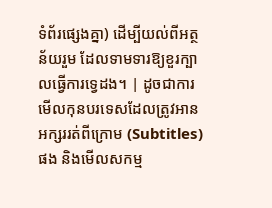ទំព័រផ្សេងគ្នា) ដើម្បីយល់ពីអត្ថន័យរួម ដែលទាមទារឱ្យខួរក្បាលធ្វើការទ្វេដង។ | ដូចជាការមើលកុនបរទេសដែលត្រូវអានអក្សររត់ពីក្រោម (Subtitles) ផង និងមើលសកម្ម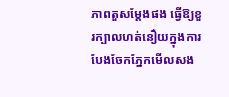ភាពតួសម្តែងផង ធ្វើឱ្យខួរក្បាលហត់នឿយក្នុងការបែងចែកភ្នែកមើលសង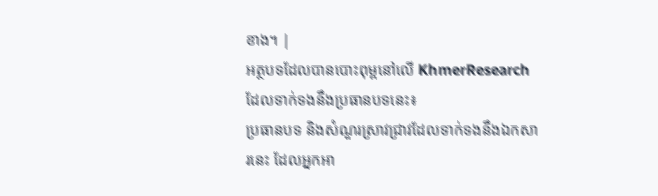ខាង។ |
អត្ថបទដែលបានបោះពុម្ពនៅលើ KhmerResearch ដែលទាក់ទងនឹងប្រធានបទនេះ៖
ប្រធានបទ និងសំណួរស្រាវជ្រាវដែលទាក់ទងនឹងឯកសារនេះ ដែលអ្នកអា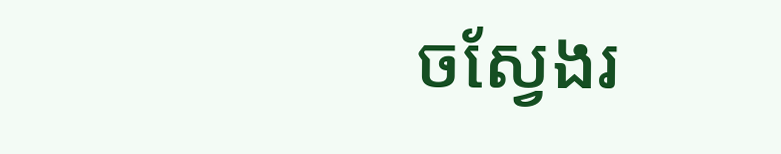ចស្វែងរ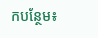កបន្ថែម៖